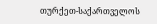თურქეთ-საქართველოს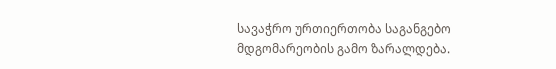სავაჭრო ურთიერთობა საგანგებო მდგომარეობის გამო ზარალდება.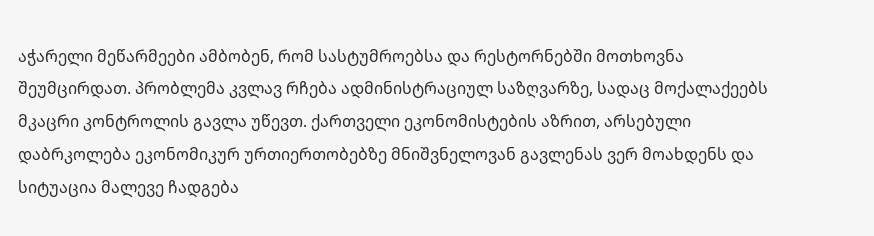აჭარელი მეწარმეები ამბობენ, რომ სასტუმროებსა და რესტორნებში მოთხოვნა შეუმცირდათ. პრობლემა კვლავ რჩება ადმინისტრაციულ საზღვარზე, სადაც მოქალაქეებს მკაცრი კონტროლის გავლა უწევთ. ქართველი ეკონომისტების აზრით, არსებული დაბრკოლება ეკონომიკურ ურთიერთობებზე მნიშვნელოვან გავლენას ვერ მოახდენს და სიტუაცია მალევე ჩადგება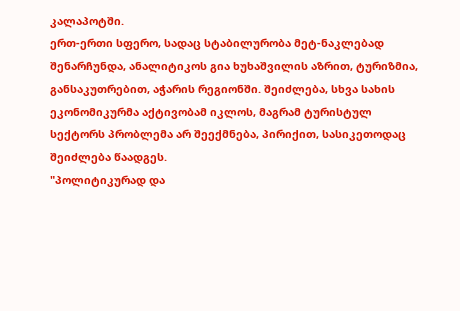კალაპოტში.
ერთ-ერთი სფერო, სადაც სტაბილურობა მეტ-ნაკლებად შენარჩუნდა, ანალიტიკოს გია ხუხაშვილის აზრით, ტურიზმია, განსაკუთრებით, აჭარის რეგიონში. შეიძლება, სხვა სახის ეკონომიკურმა აქტივობამ იკლოს, მაგრამ ტურისტულ სექტორს პრობლემა არ შეექმნება, პირიქით, სასიკეთოდაც შეიძლება წაადგეს.
"პოლიტიკურად და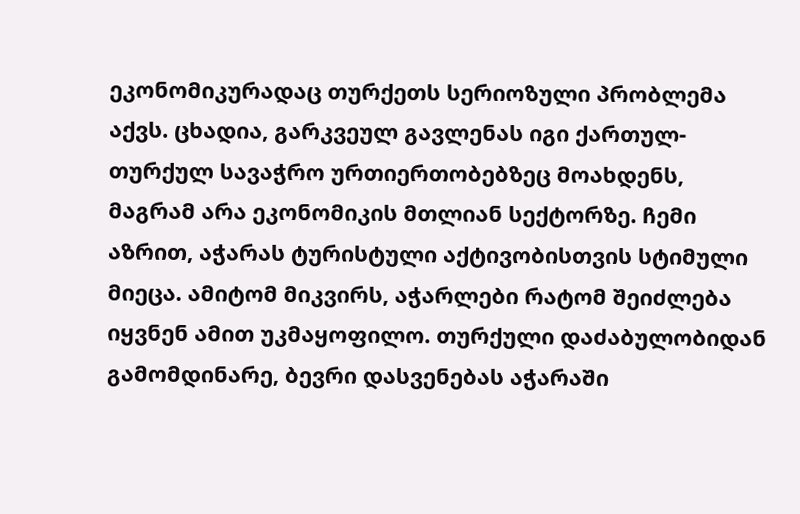ეკონომიკურადაც თურქეთს სერიოზული პრობლემა აქვს. ცხადია, გარკვეულ გავლენას იგი ქართულ-თურქულ სავაჭრო ურთიერთობებზეც მოახდენს, მაგრამ არა ეკონომიკის მთლიან სექტორზე. ჩემი აზრით, აჭარას ტურისტული აქტივობისთვის სტიმული მიეცა. ამიტომ მიკვირს, აჭარლები რატომ შეიძლება იყვნენ ამით უკმაყოფილო. თურქული დაძაბულობიდან გამომდინარე, ბევრი დასვენებას აჭარაში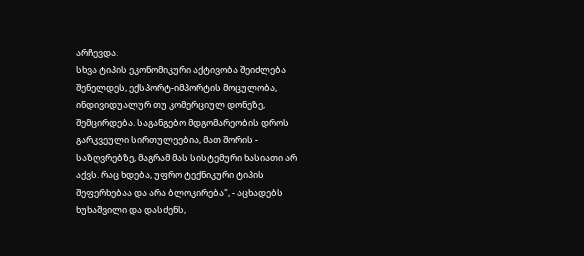არჩევდა.
სხვა ტიპის ეკონომიკური აქტივობა შეიძლება შენელდეს, ექსპორტ-იმპორტის მოცულობა, ინდივიდუალურ თუ კომერციულ დონეზე, შემცირდება. საგანგებო მდგომარეობის დროს გარკვეული სირთულეებია, მათ შორის - საზღვრებზე, მაგრამ მას სისტემური ხასიათი არ აქვს. რაც ხდება, უფრო ტექნიკური ტიპის შეფერხებაა და არა ბლოკირება", - აცხადებს ხუხაშვილი და დასძენს,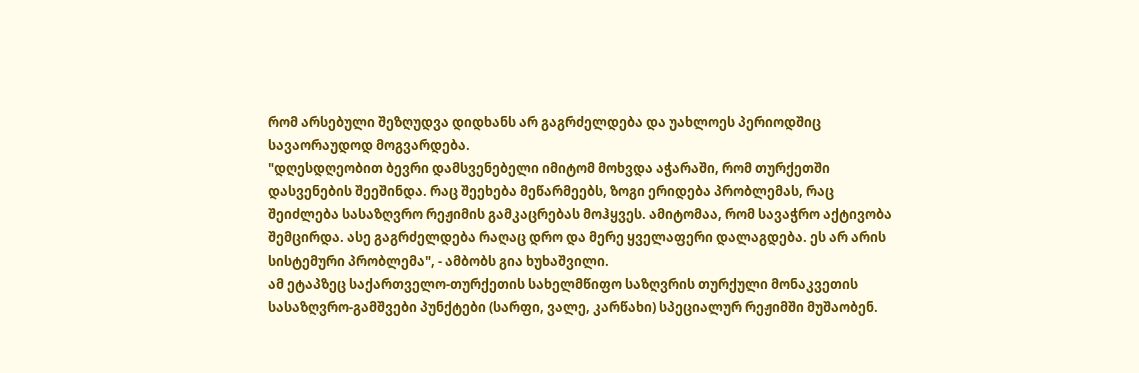რომ არსებული შეზღუდვა დიდხანს არ გაგრძელდება და უახლოეს პერიოდშიც სავაორაუდოდ მოგვარდება.
"დღესდღეობით ბევრი დამსვენებელი იმიტომ მოხვდა აჭარაში, რომ თურქეთში დასვენების შეეშინდა. რაც შეეხება მეწარმეებს, ზოგი ერიდება პრობლემას, რაც შეიძლება სასაზღვრო რეჟიმის გამკაცრებას მოჰყვეს. ამიტომაა, რომ სავაჭრო აქტივობა შემცირდა. ასე გაგრძელდება რაღაც დრო და მერე ყველაფერი დალაგდება. ეს არ არის სისტემური პრობლემა", - ამბობს გია ხუხაშვილი.
ამ ეტაპზეც საქართველო-თურქეთის სახელმწიფო საზღვრის თურქული მონაკვეთის სასაზღვრო-გამშვები პუნქტები (სარფი, ვალე, კარწახი) სპეციალურ რეჟიმში მუშაობენ.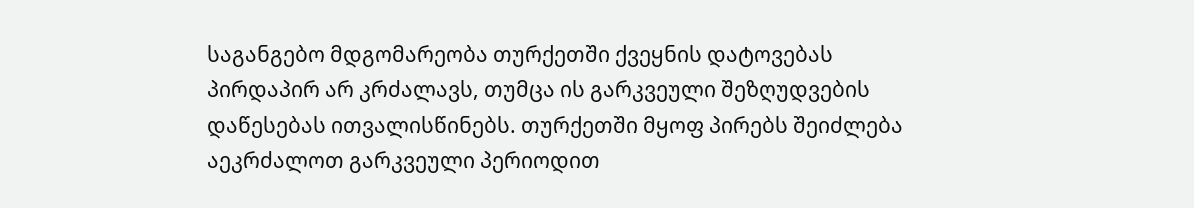საგანგებო მდგომარეობა თურქეთში ქვეყნის დატოვებას პირდაპირ არ კრძალავს, თუმცა ის გარკვეული შეზღუდვების დაწესებას ითვალისწინებს. თურქეთში მყოფ პირებს შეიძლება აეკრძალოთ გარკვეული პერიოდით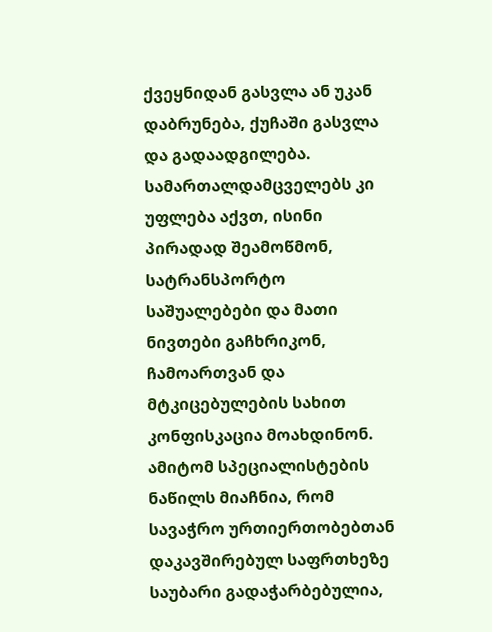ქვეყნიდან გასვლა ან უკან დაბრუნება, ქუჩაში გასვლა და გადაადგილება. სამართალდამცველებს კი უფლება აქვთ, ისინი პირადად შეამოწმონ, სატრანსპორტო საშუალებები და მათი ნივთები გაჩხრიკონ, ჩამოართვან და მტკიცებულების სახით კონფისკაცია მოახდინონ.
ამიტომ სპეციალისტების ნაწილს მიაჩნია, რომ სავაჭრო ურთიერთობებთან დაკავშირებულ საფრთხეზე საუბარი გადაჭარბებულია,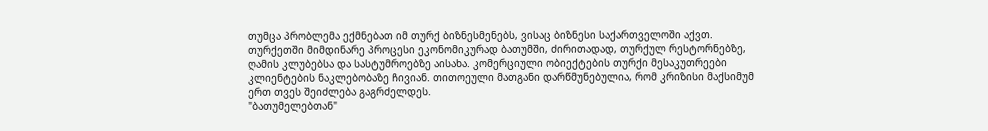თუმცა პრობლემა ექმნებათ იმ თურქ ბიზნესმენებს, ვისაც ბიზნესი საქართველოში აქვთ.
თურქეთში მიმდინარე პროცესი ეკონომიკურად ბათუმში, ძირითადად, თურქულ რესტორნებზე, ღამის კლუბებსა და სასტუმროებზე აისახა. კომერციული ობიექტების თურქი მესაკუთრეები კლიენტების ნაკლებობაზე ჩივიან. თითოეული მათგანი დარწმუნებულია, რომ კრიზისი მაქსიმუმ ერთ თვეს შეიძლება გაგრძელდეს.
"ბათუმელებთან"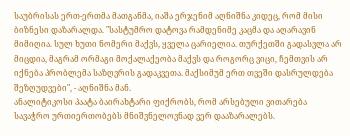საუბრისას ერთ-ერთმა მათგანმა, იაშა ერჯენიმ აღნიშნა კიდეც, რომ მისი ბიზნესი დაზარალდა. "სასტუმრო დატოვა რამდენიმე კაცმა და აღარავინ მიმიღია. სულ ხუთი ნომერი მაქვს, ყველა ცარიელია. თურქეთში გადასვლა არ მიცდია, მაგრამ ორმაგი მოქალაქეობა მაქვს და როგორც ვიცი, ჩემთვის არ იქნება პრობლემა საზღვრის გადაკვეთა. მაქსიმუმ ერთ თვეში დასრულდება შეზღუდვები", - აღნიშნა მან.
ანალიტიკოსი პაატა ბაირახტარი ფიქრობს, რომ არსებული ვითარება სავაჭრო ურთიერთობებს მნიშვნელოვნად ვერ დააზარალებს.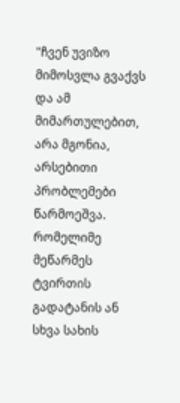"ჩვენ უვიზო მიმოსვლა გვაქვს და ამ მიმართულებით, არა მგონია, არსებითი პრობლემები წარმოეშვა. რომელიმე მეწარმეს ტვირთის გადატანის ან სხვა სახის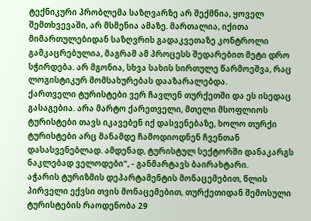ტექნიკური პრობლემა საზღვარზე არ შექმნია, ყოველ შემთხვევაში, არ მსმენია ამაზე. მართალია, იქითა მიმართულებიდან საზღვრის გადაკვეთაზე კონტროლი გამკაცრებულია, მაგრამ ამ პროცესს შედარებით მეტი დრო სჭირდება. არ მგონია, სხვა სახის სირთულე წარმოეშვა, რაც ლოგისტიკურ მომსახურებას დააზარალებდა.
ქართველი ტურისტები ვერ ჩავლენ თურქეთში და ეს ისედაც გასაგებია. არა მარტო ქარეთველი, მთელი მსოფლიოს ტურისტები თავს იკავებენ იქ დასვენებაზე, ხოლო თურქი ტურისტები არც მანამდე ჩამოდიოდნენ ჩვენთან დასასვენებლად. ამდენად, ტურისტულ სექტორში დანაკარგს ნაკლებად ველოდები", - განმარტავს ბაირახტარი.
აჭარის ტურიზმის დეპარტამენტის მონაცემებით, წლის პირველი ექვსი თვის მონაცემებით, თურქეთიდან შემოსული ტურისტების რაოდენობა 29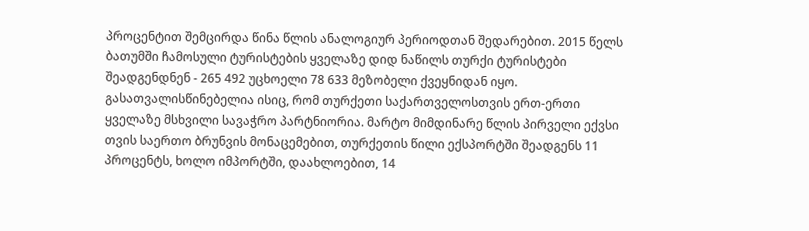პროცენტით შემცირდა წინა წლის ანალოგიურ პერიოდთან შედარებით. 2015 წელს ბათუმში ჩამოსული ტურისტების ყველაზე დიდ ნაწილს თურქი ტურისტები შეადგენდნენ - 265 492 უცხოელი 78 633 მეზობელი ქვეყნიდან იყო.
გასათვალისწინებელია ისიც, რომ თურქეთი საქართველოსთვის ერთ-ერთი ყველაზე მსხვილი სავაჭრო პარტნიორია. მარტო მიმდინარე წლის პირველი ექვსი თვის საერთო ბრუნვის მონაცემებით, თურქეთის წილი ექსპორტში შეადგენს 11 პროცენტს, ხოლო იმპორტში, დაახლოებით, 14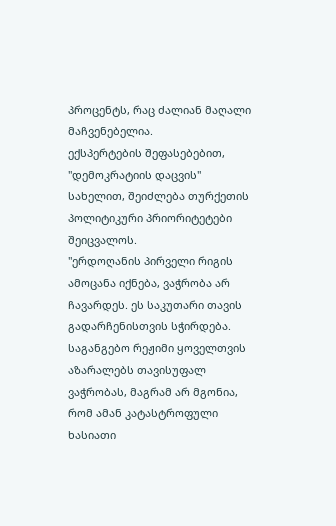პროცენტს, რაც ძალიან მაღალი მაჩვენებელია.
ექსპერტების შეფასებებით, "დემოკრატიის დაცვის" სახელით, შეიძლება თურქეთის პოლიტიკური პრიორიტეტები შეიცვალოს.
"ერდოღანის პირველი რიგის ამოცანა იქნება, ვაჭრობა არ ჩავარდეს. ეს საკუთარი თავის გადარჩენისთვის სჭირდება. საგანგებო რეჟიმი ყოველთვის აზარალებს თავისუფალ ვაჭრობას, მაგრამ არ მგონია, რომ ამან კატასტროფული ხასიათი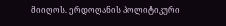მიიღოს. ერდოღანის პოლიტიკური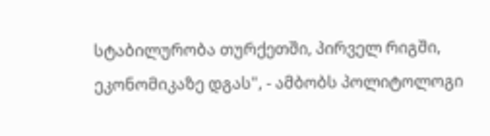სტაბილურობა თურქეთში, პირველ რიგში, ეკონომიკაზე დგას", - ამბობს პოლიტოლოგი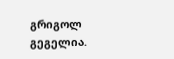გრიგოლ გეგელია.